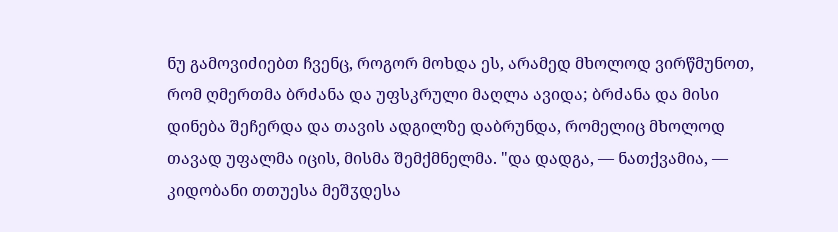ნუ გამოვიძიებთ ჩვენც, როგორ მოხდა ეს, არამედ მხოლოდ ვირწმუნოთ, რომ ღმერთმა ბრძანა და უფსკრული მაღლა ავიდა; ბრძანა და მისი დინება შეჩერდა და თავის ადგილზე დაბრუნდა, რომელიც მხოლოდ თავად უფალმა იცის, მისმა შემქმნელმა. "და დადგა, — ნათქვამია, — კიდობანი თთუესა მეშჳდესა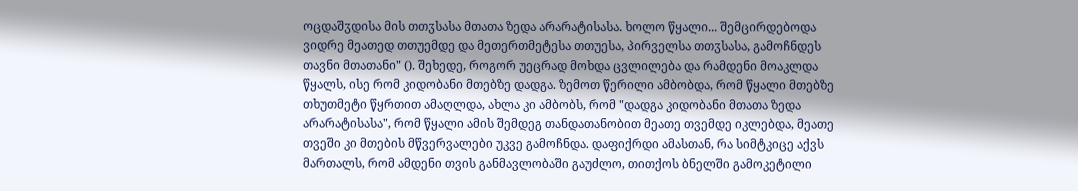ოცდაშჳდისა მის თთჳსასა მთათა ზედა არარატისასა. ხოლო წყალი... შემცირდებოდა ვიდრე მეათედ თთუემდე და მეთერთმეტესა თთუესა, პირველსა თთჳსასა, გამოჩნდეს თავნი მთათანი" (). შეხედე, როგორ უეცრად მოხდა ცვლილება და რამდენი მოაკლდა წყალს, ისე რომ კიდობანი მთებზე დადგა. ზემოთ წერილი ამბობდა, რომ წყალი მთებზე თხუთმეტი წყრთით ამაღლდა, ახლა კი ამბობს, რომ "დადგა კიდობანი მთათა ზედა არარატისასა", რომ წყალი ამის შემდეგ თანდათანობით მეათე თვემდე იკლებდა, მეათე თვეში კი მთების მწვერვალები უკვე გამოჩნდა. დაფიქრდი ამასთან, რა სიმტკიცე აქვს მართალს, რომ ამდენი თვის განმავლობაში გაუძლო, თითქოს ბნელში გამოკეტილი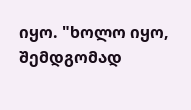იყო. "ხოლო იყო, შემდგომად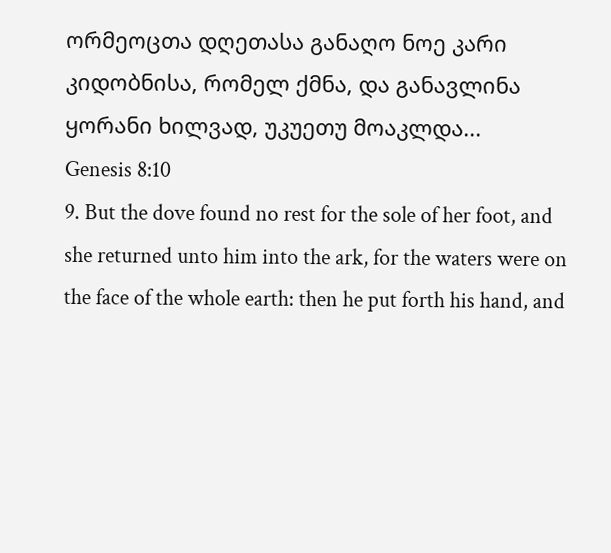ორმეოცთა დღეთასა განაღო ნოე კარი კიდობნისა, რომელ ქმნა, და განავლინა ყორანი ხილვად, უკუეთუ მოაკლდა...
Genesis 8:10
9. But the dove found no rest for the sole of her foot, and she returned unto him into the ark, for the waters were on the face of the whole earth: then he put forth his hand, and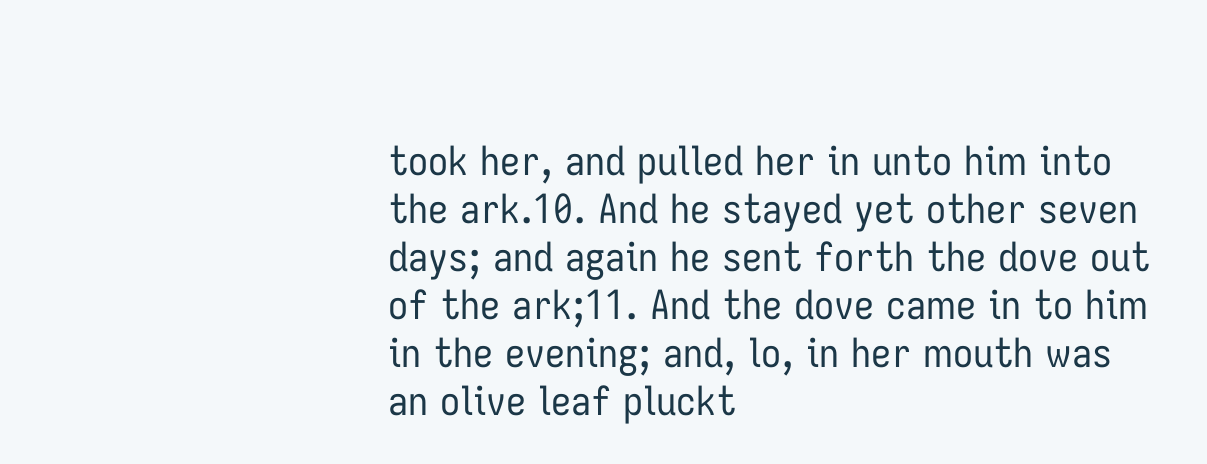took her, and pulled her in unto him into the ark.10. And he stayed yet other seven days; and again he sent forth the dove out of the ark;11. And the dove came in to him in the evening; and, lo, in her mouth was an olive leaf pluckt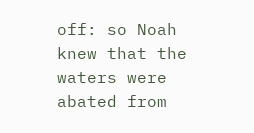off: so Noah knew that the waters were abated from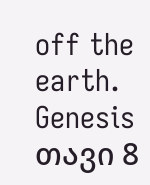off the earth.
Genesis თავი 8